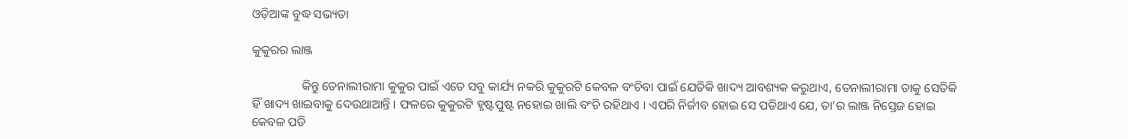ଓଡ଼ିଆଙ୍କ ବୁଦ୍ଧ ସଭ୍ୟତା

କୁକୁରର ଲାଞ୍ଜ

                କିନ୍ତୁ ତେନାଲୀରାମା କୁକୁର ପାଇଁ ଏତେ ସବୁ କାର୍ଯ୍ୟ ନକରି କୁକୁରଟି କେବଳ ବଂଚିବା ପାଇଁ ଯେତିକି ଖାଦ୍ୟ ଆବଶ୍ୟକ କରୁଥାଏ, ତେନାଲୀରାମା ତାକୁ ସେତିକି ହିଁ ଖାଦ୍ୟ ଖାଇବାକୁ ଦେଉଥାଆନ୍ତି । ଫଳରେ କୁକୁରଟି ହୃଷ୍ଟପୁଷ୍ଟ ନହୋଇ ଖାଲି ବଂଚି ରହିଥାଏ । ଏପରି ନିର୍ଜୀବ ହୋଇ ସେ ପଡିଥାଏ ଯେ, ତା’ର ଲାଞ୍ଜ ନିସ୍ତେଜ ହୋଇ କେବଳ ପଡି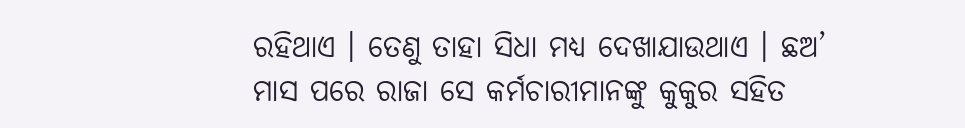ରହିଥାଏ । ତେଣୁ ତାହା ସିଧା ମଧ୍ୟ ଦେଖାଯାଉଥାଏ । ଛଅ’ ମାସ ପରେ ରାଜା ସେ କର୍ମଚାରୀମାନଙ୍କୁ କୁକୁର ସହିତ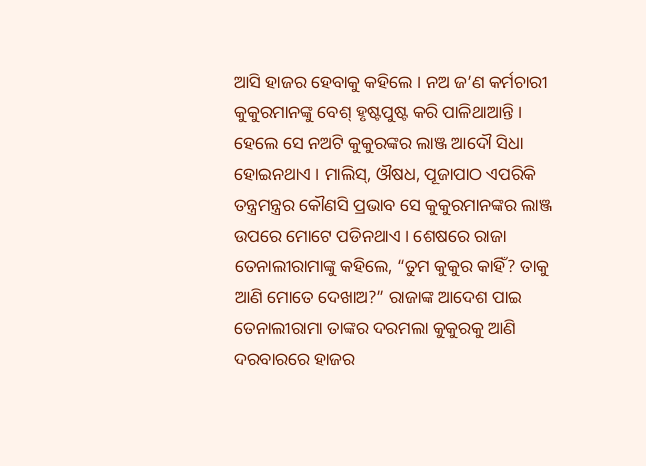ଆସି ହାଜର ହେବାକୁ କହିଲେ । ନଅ ଜ’ଣ କର୍ମଚାରୀ କୁକୁରମାନଙ୍କୁ ବେଶ୍ ହୃଷ୍ଟପୁଷ୍ଟ କରି ପାଳିଥାଆନ୍ତି । ହେଲେ ସେ ନଅଟି କୁକୁରଙ୍କର ଲାଞ୍ଜ ଆଦୌ ସିଧା ହୋଇନଥାଏ । ମାଲିସ୍, ଔଷଧ, ପୂଜାପାଠ ଏପରିକି ତନ୍ତ୍ରମନ୍ତ୍ରର କୌଣସି ପ୍ରଭାବ ସେ କୁକୁରମାନଙ୍କର ଲାଞ୍ଜ ଉପରେ ମୋଟେ ପଡିନଥାଏ । ଶେଷରେ ରାଜା ତେନାଲୀରାମାଙ୍କୁ କହିଲେ, “ତୁମ କୁକୁର କାହିଁ? ତାକୁ ଆଣି ମୋତେ ଦେଖାଅ?” ରାଜାଙ୍କ ଆଦେଶ ପାଇ ତେନାଲୀରାମା ତାଙ୍କର ଦରମଲା କୁକୁରକୁ ଆଣି ଦରବାରରେ ହାଜର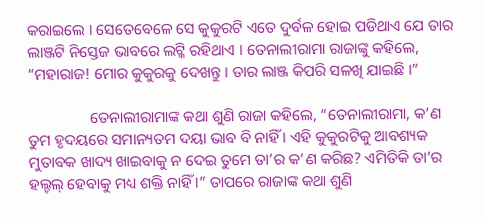କରାଇଲେ । ସେତେବେଳେ ସେ କୁକୁରଟି ଏତେ ଦୁର୍ବଳ ହୋଇ ପଡିଥାଏ ଯେ ତାର ଲାଞ୍ଜଟି ନିସ୍ତେଜ ଭାବରେ ଲଟ୍କି ରହିଥାଏ । ତେନାଲୀରାମା ରାଜାଙ୍କୁ କହିଲେ, “ମହାରାଜ! ମୋର କୁକୁରକୁ ଦେଖନ୍ତୁ । ତାର ଲାଞ୍ଜ କିପରି ସଳଖି ଯାଇଛି ।”

                ତେନାଲୀରାମାଙ୍କ କଥା ଶୁଣି ରାଜା କହିଲେ, “ତେନାଲୀରାମା, କ’ଣ ତୁମ ହୃଦୟରେ ସମାନ୍ୟତମ ଦୟା ଭାବ ବି ନାହିଁ । ଏହି କୁକୁରଟିକୁ ଆବଶ୍ୟକ ମୁତାବକ ଖାଦ୍ୟ ଖାଇବାକୁ ନ ଦେଇ ତୁମେ ତା’ର କ’ଣ କରିଛ? ଏମିତିକି ତା’ର ହଲ୍ଚଲ୍ ହେବାକୁ ମଧ୍ୟ ଶକ୍ତି ନାହିଁ ।” ତାପରେ ରାଜାଙ୍କ କଥା ଶୁଣି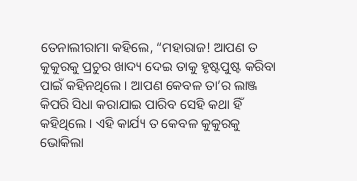ତେନାଲୀରାମା କହିଲେ, “ମହାରାଜ! ଆପଣ ତ କୁକୁରକୁ ପ୍ରଚୁର ଖାଦ୍ୟ ଦେଇ ତାକୁ ହୃଷ୍ଟପୁଷ୍ଟ କରିବା ପାଇଁ କହିନଥିଲେ । ଆପଣ କେବଳ ତା’ର ଲାଞ୍ଜ କିପରି ସିଧା କରାଯାଇ ପାରିବ ସେହି କଥା ହିଁ କହିଥିଲେ । ଏହି କାର୍ଯ୍ୟ ତ କେବଳ କୁକୁରକୁ ଭୋକିଲା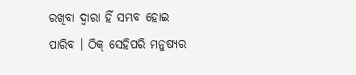ରଖିବା ଦ୍ୱାରା ହିଁ ସମ୍ଭବ ହୋଇ ପାରିବ । ଠିକ୍ ସେହିପରି ମନୁଷ୍ୟର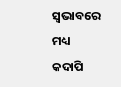ସ୍ୱଭାବରେ ମଧ୍ୟ କଦାପି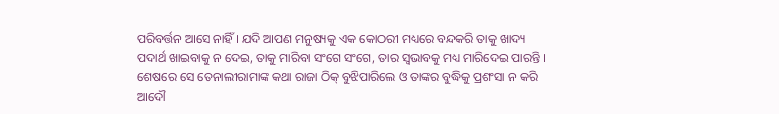ପରିବର୍ତ୍ତନ ଆସେ ନାହିଁ । ଯଦି ଆପଣ ମନୁଷ୍ୟକୁ ଏକ କୋଠରୀ ମଧ୍ୟରେ ବନ୍ଦକରି ତାକୁ ଖାଦ୍ୟ ପଦାର୍ଥ ଖାଇବାକୁ ନ ଦେଇ, ତାକୁ ମାରିବା ସଂଗେ ସଂଗେ, ତାର ସ୍ୱଭାବକୁ ମଧ୍ୟ ମାରିଦେଇ ପାରନ୍ତି । ଶେଷରେ ସେ ତେନାଲୀରାମାଙ୍କ କଥା ରାଜା ଠିକ୍ ବୁଝିପାରିଲେ ଓ ତାଙ୍କର ବୁଦ୍ଧିକୁ ପ୍ରଶଂସା ନ କରି ଆଦୌ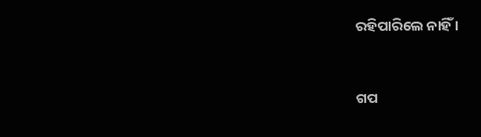ରହିପାରିଲେ ନାହିଁ ।


ଗପ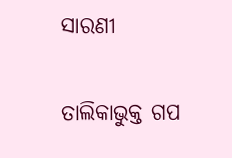ସାରଣୀ

ତାଲିକାଭୁକ୍ତ ଗପ